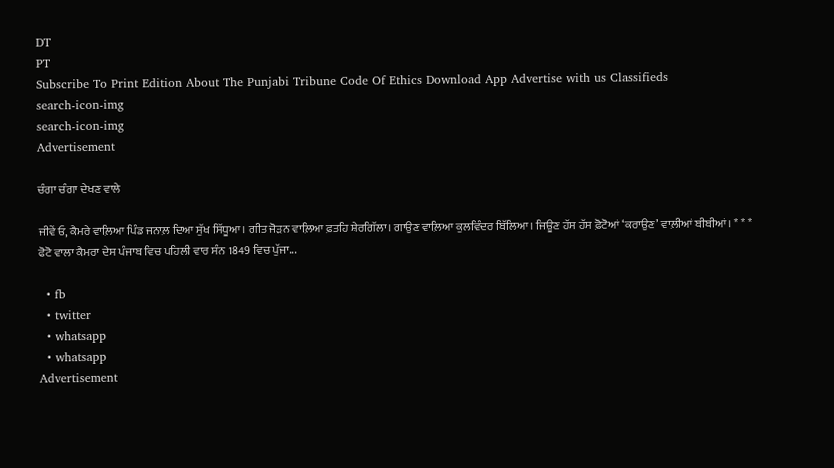DT
PT
Subscribe To Print Edition About The Punjabi Tribune Code Of Ethics Download App Advertise with us Classifieds
search-icon-img
search-icon-img
Advertisement

ਚੰਗਾ ਚੰਗਾ ਦੇਖਣ ਵਾਲੇ

ਜੀਵੇਂ ਓ, ਕੈਮਰੇ ਵਾਲ਼ਿਆ ਪਿੰਡ ਜਨਾਲ਼ ਦਿਆ ਸੁੱਖ ਸਿੱਧੂਆ। ਗੀਤ ਜੋੜਨ ਵਾਲ਼ਿਆ ਫ਼ਤਹਿ ਸ਼ੇਰਗਿੱਲਾ। ਗਾਉਣ ਵਾਲ਼ਿਆ ਕੁਲਵਿੰਦਰ ਬਿੱਲਿਆ। ਜਿਊਣ ਹੱਸ ਹੱਸ ਫ਼ੋਟੋਆਂ ‘ਕਰਾਉਣ’ ਵਾਲ਼ੀਆਂ ਬੀਬੀਆਂ। * * * ਫੋਟੋ ਵਾਲਾ ਕੈਮਰਾ ਦੇਸ ਪੰਜਾਬ ਵਿਚ ਪਹਿਲੀ ਵਾਰ ਸੰਨ 1849 ਵਿਚ ਪੁੱਜਾ...

  • fb
  • twitter
  • whatsapp
  • whatsapp
Advertisement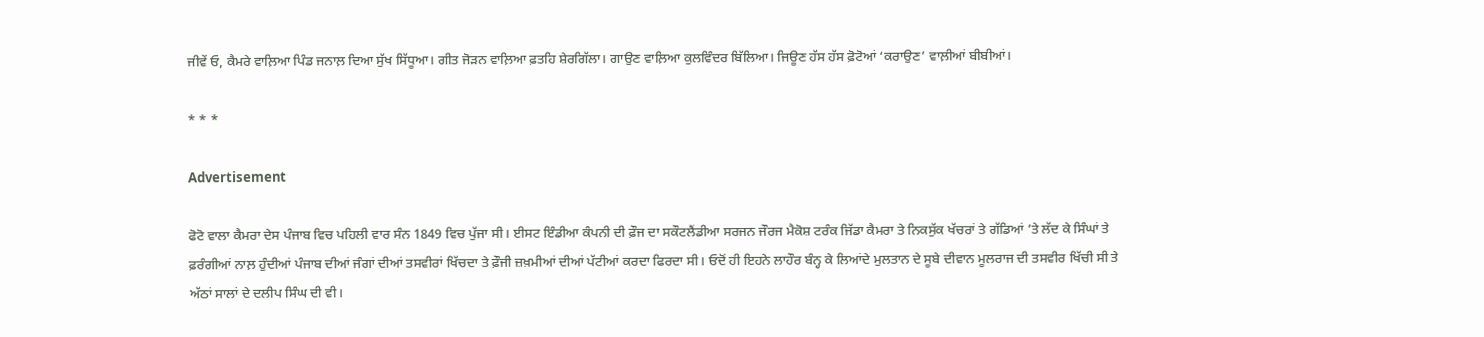ਜੀਵੇਂ ਓ, ਕੈਮਰੇ ਵਾਲ਼ਿਆ ਪਿੰਡ ਜਨਾਲ਼ ਦਿਆ ਸੁੱਖ ਸਿੱਧੂਆ। ਗੀਤ ਜੋੜਨ ਵਾਲ਼ਿਆ ਫ਼ਤਹਿ ਸ਼ੇਰਗਿੱਲਾ। ਗਾਉਣ ਵਾਲ਼ਿਆ ਕੁਲਵਿੰਦਰ ਬਿੱਲਿਆ। ਜਿਊਣ ਹੱਸ ਹੱਸ ਫ਼ੋਟੋਆਂ ‘ਕਰਾਉਣ’ ਵਾਲ਼ੀਆਂ ਬੀਬੀਆਂ।

* * *

Advertisement

ਫੋਟੋ ਵਾਲਾ ਕੈਮਰਾ ਦੇਸ ਪੰਜਾਬ ਵਿਚ ਪਹਿਲੀ ਵਾਰ ਸੰਨ 1849 ਵਿਚ ਪੁੱਜਾ ਸੀ। ਈਸਟ ਇੰਡੀਆ ਕੰਪਨੀ ਦੀ ਫ਼ੌਜ ਦਾ ਸਕੌਟਲੈਂਡੀਆ ਸਰਜਨ ਜੌਰਜ ਮੈਕੋਸ਼ ਟਰੰਕ ਜਿੱਡਾ ਕੈਮਰਾ ਤੇ ਨਿਕਸੁੱਕ ਖੱਚਰਾਂ ਤੇ ਗੱਡਿਆਂ ’ਤੇ ਲੱਦ ਕੇ ਸਿੰਘਾਂ ਤੇ ਫ਼ਰੰਗੀਆਂ ਨਾਲ਼ ਹੁੰਦੀਆਂ ਪੰਜਾਬ ਦੀਆਂ ਜੰਗਾਂ ਦੀਆਂ ਤਸਵੀਰਾਂ ਖਿੱਚਦਾ ਤੇ ਫ਼ੌਜੀ ਜ਼ਖ਼ਮੀਆਂ ਦੀਆਂ ਪੱਟੀਆਂ ਕਰਦਾ ਫਿਰਦਾ ਸੀ। ਓਦੋਂ ਹੀ ਇਹਨੇ ਲਾਹੌਰ ਬੰਨ੍ਹ ਕੇ ਲਿਆਂਦੇ ਮੁਲਤਾਨ ਦੇ ਸੂਬੇ ਦੀਵਾਨ ਮੂਲਰਾਜ ਦੀ ਤਸਵੀਰ ਖਿੱਚੀ ਸੀ ਤੇ ਅੱਠਾਂ ਸਾਲਾਂ ਦੇ ਦਲੀਪ ਸਿੰਘ ਦੀ ਵੀ।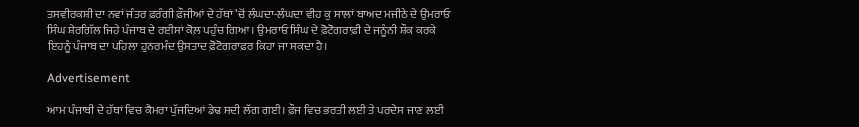ਤਸਵੀਰਕਸ਼ੀ ਦਾ ਨਵਾਂ ਜੰਤਰ ਫ਼ਰੰਗੀ ਫ਼ੌਜੀਆਂ ਦੇ ਹੱਥਾਂ ’ਚੋਂ ਲੰਘਦਾ-ਲੰਘਦਾ ਵੀਹ ਕੁ ਸਾਲਾਂ ਬਾਅਦ ਮਜੀਠੇ ਦੇ ਉਮਰਾਓ ਸਿੰਘ ਸ਼ੇਰਗਿੱਲ ਜਿਹੇ ਪੰਜਾਬ ਦੇ ਰਈਸਾਂ ਕੋਲ਼ ਪਹੁੰਚ ਗਿਆ। ਉਮਰਾਓ ਸਿੰਘ ਦੇ ਫ਼ੋਟੋਗਰਾਫ਼ੀ ਦੇ ਜਨੂੰਨੀ ਸ਼ੌਕ ਕਰਕੇ ਇਹਨੂੰ ਪੰਜਾਬ ਦਾ ਪਹਿਲਾ ਹੁਨਰਮੰਦ ਉਸਤਾਦ ਫ਼ੋਟੋਗਰਾਫ਼ਰ ਕਿਹਾ ਜਾ ਸਕਦਾ ਹੈ।

Advertisement

ਆਮ ਪੰਜਾਬੀ ਦੇ ਹੱਥਾਂ ਵਿਚ ਕੈਮਰਾ ਪੁੱਜਦਿਆਂ ਡੇਢ ਸਦੀ ਲੱਗ ਗਈ। ਫ਼ੌਜ ਵਿਚ ਭਰਤੀ ਲਈ ਤੇ ਪਰਦੇਸ ਜਾਣ ਲਈ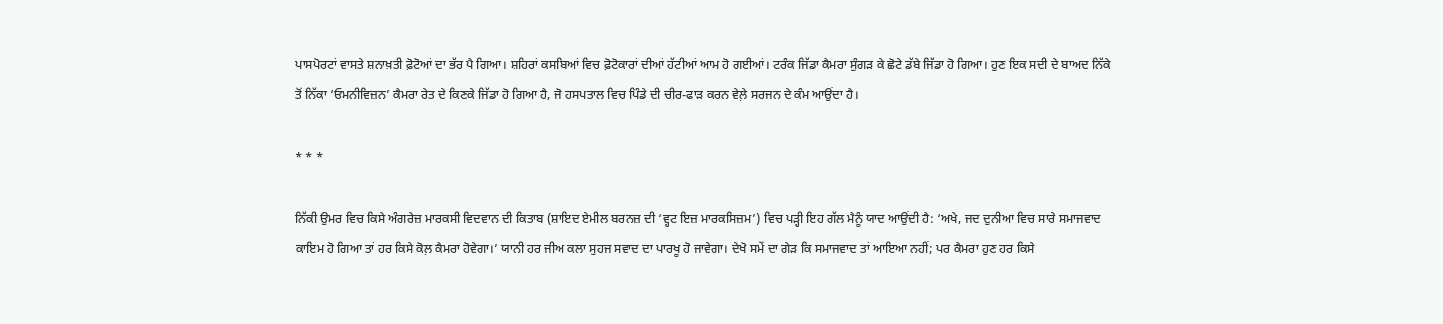ਪਾਸਪੋਰਟਾਂ ਵਾਸਤੇ ਸ਼ਨਾਖ਼ਤੀ ਫ਼ੋਟੋਆਂ ਦਾ ਭੱਰ ਪੈ ਗਿਆ। ਸ਼ਹਿਰਾਂ ਕਸਬਿਆਂ ਵਿਚ ਫ਼ੋਟੋਕਾਰਾਂ ਦੀਆਂ ਹੱਟੀਆਂ ਆਮ ਹੋ ਗਈਆਂ। ਟਰੰਕ ਜਿੱਡਾ ਕੈਮਰਾ ਸੁੰਗੜ ਕੇ ਛੋਟੇ ਡੱਬੇ ਜਿੱਡਾ ਹੋ ਗਿਆ। ਹੁਣ ਇਕ ਸਦੀ ਦੇ ਬਾਅਦ ਨਿੱਕੇ ਤੋਂ ਨਿੱਕਾ ‘ਓਮਨੀਵਿਜ਼ਨ’ ਕੈਮਰਾ ਰੇਤ ਦੇ ਕਿਣਕੇ ਜਿੱਡਾ ਹੋ ਗਿਆ ਹੈ, ਜੋ ਹਸਪਤਾਲ ਵਿਚ ਪਿੰਡੇ ਦੀ ਚੀਰ-ਫਾੜ ਕਰਨ ਵੇਲ਼ੇ ਸਰਜਨ ਦੇ ਕੰਮ ਆਉਂਦਾ ਹੈ।

* * *

ਨਿੱਕੀ ਉਮਰ ਵਿਚ ਕਿਸੇ ਅੰਗਰੇਜ਼ ਮਾਰਕਸੀ ਵਿਦਵਾਨ ਦੀ ਕਿਤਾਬ (ਸ਼ਾਇਦ ਏਮੀਲ ਬਰਨਜ਼ ਦੀ ‘ਵ੍ਹਟ ਇਜ਼ ਮਾਰਕਸਿਜ਼ਮ’) ਵਿਚ ਪੜ੍ਹੀ ਇਹ ਗੱਲ ਮੈਨੂੰ ਯਾਦ ਆਉਂਦੀ ਹੈ: ‘ਅਖੇ, ਜਦ ਦੁਨੀਆ ਵਿਚ ਸਾਰੇ ਸਮਾਜਵਾਦ ਕਾਇਮ ਹੋ ਗਿਆ ਤਾਂ ਹਰ ਕਿਸੇ ਕੋਲ਼ ਕੈਮਰਾ ਹੋਵੇਗਾ।’ ਯਾਨੀ ਹਰ ਜੀਅ ਕਲਾ ਸੁਹਜ ਸਵਾਦ ਦਾ ਪਾਰਖੂ ਹੋ ਜਾਵੇਗਾ। ਦੇਖੋ ਸਮੇਂ ਦਾ ਗੇੜ ਕਿ ਸਮਾਜਵਾਦ ਤਾਂ ਆਇਆ ਨਹੀਂ; ਪਰ ਕੈਮਰਾ ਹੁਣ ਹਰ ਕਿਸੇ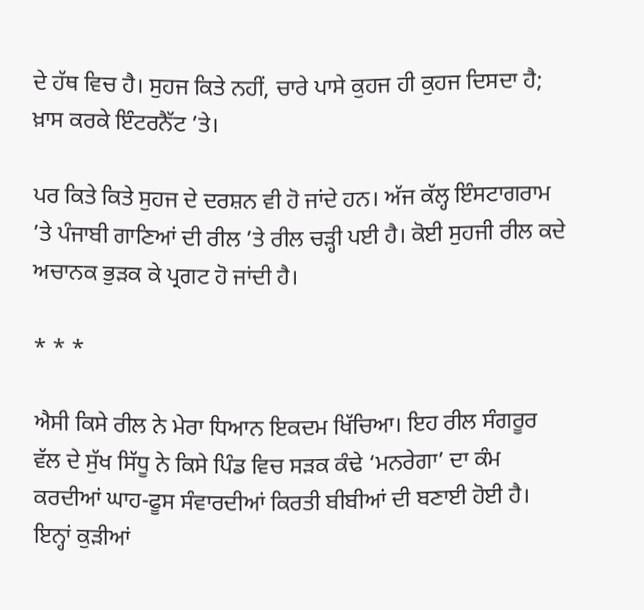ਦੇ ਹੱਥ ਵਿਚ ਹੈ। ਸੁਹਜ ਕਿਤੇ ਨਹੀਂ, ਚਾਰੇ ਪਾਸੇ ਕੁਹਜ ਹੀ ਕੁਹਜ ਦਿਸਦਾ ਹੈ; ਖ਼ਾਸ ਕਰਕੇ ਇੰਟਰਨੈੱਟ ’ਤੇ।

ਪਰ ਕਿਤੇ ਕਿਤੇ ਸੁਹਜ ਦੇ ਦਰਸ਼ਨ ਵੀ ਹੋ ਜਾਂਦੇ ਹਨ। ਅੱਜ ਕੱਲ੍ਹ ਇੰਸਟਾਗਰਾਮ ’ਤੇ ਪੰਜਾਬੀ ਗਾਣਿਆਂ ਦੀ ਰੀਲ ’ਤੇ ਰੀਲ ਚੜ੍ਹੀ ਪਈ ਹੈ। ਕੋਈ ਸੁਹਜੀ ਰੀਲ ਕਦੇ ਅਚਾਨਕ ਭੁੜਕ ਕੇ ਪ੍ਰਗਟ ਹੋ ਜਾਂਦੀ ਹੈ।

* * *

ਐਸੀ ਕਿਸੇ ਰੀਲ ਨੇ ਮੇਰਾ ਧਿਆਨ ਇਕਦਮ ਖਿੱਚਿਆ। ਇਹ ਰੀਲ ਸੰਗਰੂਰ ਵੱਲ ਦੇ ਸੁੱਖ ਸਿੱਧੂ ਨੇ ਕਿਸੇ ਪਿੰਡ ਵਿਚ ਸੜਕ ਕੰਢੇ ‘ਮਨਰੇਗਾ’ ਦਾ ਕੰਮ ਕਰਦੀਆਂ ਘਾਹ-ਫੂਸ ਸੰਵਾਰਦੀਆਂ ਕਿਰਤੀ ਬੀਬੀਆਂ ਦੀ ਬਣਾਈ ਹੋਈ ਹੈ। ਇਨ੍ਹਾਂ ਕੁੜੀਆਂ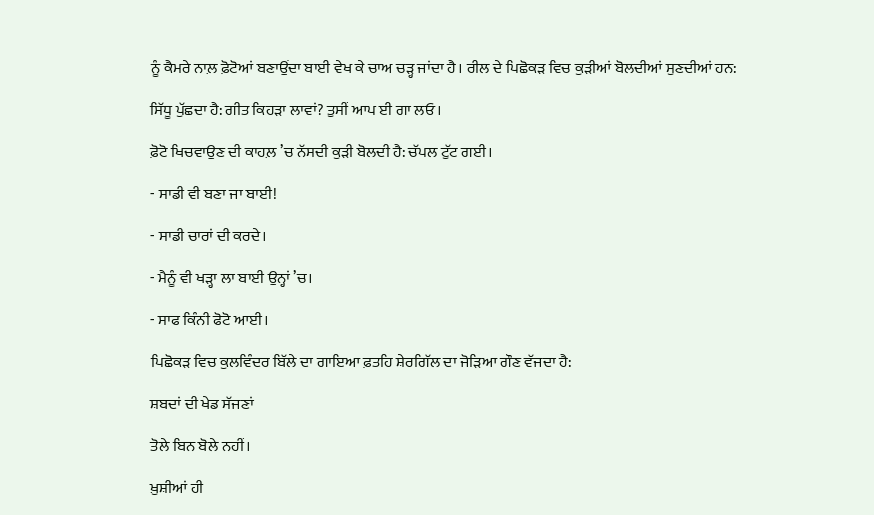ਨੂੰ ਕੈਮਰੇ ਨਾਲ਼ ਫ਼ੋਟੋਆਂ ਬਣਾਉਂਦਾ ਬਾਈ ਵੇਖ ਕੇ ਚਾਅ ਚੜ੍ਹ ਜਾਂਦਾ ਹੈ। ਰੀਲ ਦੇ ਪਿਛੋਕੜ ਵਿਚ ਕੁੜੀਆਂ ਬੋਲਦੀਆਂ ਸੁਣਦੀਆਂ ਹਨ:

ਸਿੱਧੂ ਪੁੱਛਦਾ ਹੈ: ਗੀਤ ਕਿਹੜਾ ਲਾਵਾਂ? ਤੁਸੀਂ ਆਪ ਈ ਗਾ ਲਓ।

ਫ਼ੋਟੋ ਖਿਚਵਾਉਣ ਦੀ ਕਾਹਲ਼ ’ਚ ਨੱਸਦੀ ਕੁੜੀ ਬੋਲਦੀ ਹੈ: ਚੱਪਲ ਟੁੱਟ ਗਈ।

- ਸਾਡੀ ਵੀ ਬਣਾ ਜਾ ਬਾਈ!

- ਸਾਡੀ ਚਾਰਾਂ ਦੀ ਕਰਦੇ।

- ਮੈਨੂੰ ਵੀ ਖੜ੍ਹਾ ਲਾ ਬਾਈ ਉਨ੍ਹਾਂ ’ਚ।

- ਸਾਫ ਕਿੰਨੀ ਫੋਟੋ ਆਈ।

ਪਿਛੋਕੜ ਵਿਚ ਕੁਲਵਿੰਦਰ ਬਿੱਲੇ ਦਾ ਗਾਇਆ ਫ਼ਤਹਿ ਸ਼ੇਰਗਿੱਲ ਦਾ ਜੋੜਿਆ ਗੌਣ ਵੱਜਦਾ ਹੈ:

ਸ਼ਬਦਾਂ ਦੀ ਖੇਡ ਸੱਜਣਾਂ

ਤੋਲੇ ਬਿਨ ਬੋਲੇ ਨਹੀਂ।

ਖ਼ੁਸ਼ੀਆਂ ਹੀ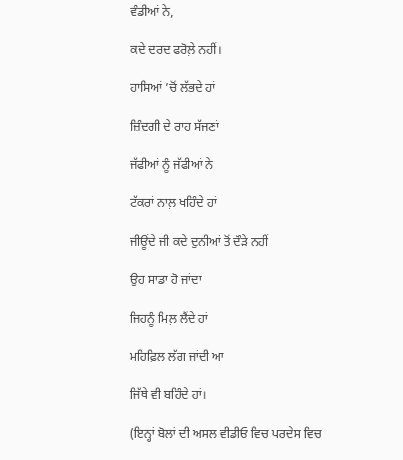ਵੰਡੀਆਂ ਨੇ,

ਕਦੇ ਦਰਦ ਫਰੋਲ਼ੇ ਨਹੀਂ।

ਹਾਸਿਆਂ ’ਚੋਂ ਲੱਭਦੇ ਹਾਂ

ਜ਼ਿੰਦਗੀ ਦੇ ਰਾਹ ਸੱਜਣਾਂ

ਜੱਫੀਆਂ ਨੂੰ ਜੱਫੀਆਂ ਨੇ

ਟੱਕਰਾਂ ਨਾਲ਼ ਖਹਿੰਦੇ ਹਾਂ

ਜੀਊਂਦੇ ਜੀ ਕਦੇ ਦੁਨੀਆਂ ਤੋਂ ਦੌੜੇ ਨਹੀਂ

ਉਹ ਸਾਡਾ ਹੋ ਜਾਂਦਾ

ਜਿਹਨੂੰ ਮਿਲ਼ ਲੈਂਦੇ ਹਾਂ

ਮਹਿਫ਼ਿਲ ਲੱਗ ਜਾਂਦੀ ਆ

ਜਿੱਥੇ ਵੀ ਬਹਿੰਦੇ ਹਾਂ।

(ਇਨ੍ਹਾਂ ਬੋਲਾਂ ਦੀ ਅਸਲ ਵੀਡੀਓ ਵਿਚ ਪਰਦੇਸ ਵਿਚ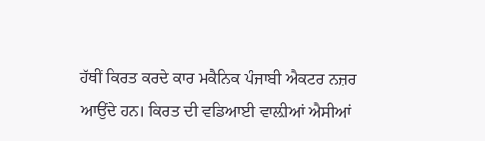ਹੱਥੀਂ ਕਿਰਤ ਕਰਦੇ ਕਾਰ ਮਕੈਨਿਕ ਪੰਜਾਬੀ ਐਕਟਰ ਨਜ਼ਰ ਆਉਂਦੇ ਹਨ। ਕਿਰਤ ਦੀ ਵਡਿਆਈ ਵਾਲ਼ੀਆਂ ਐਸੀਆਂ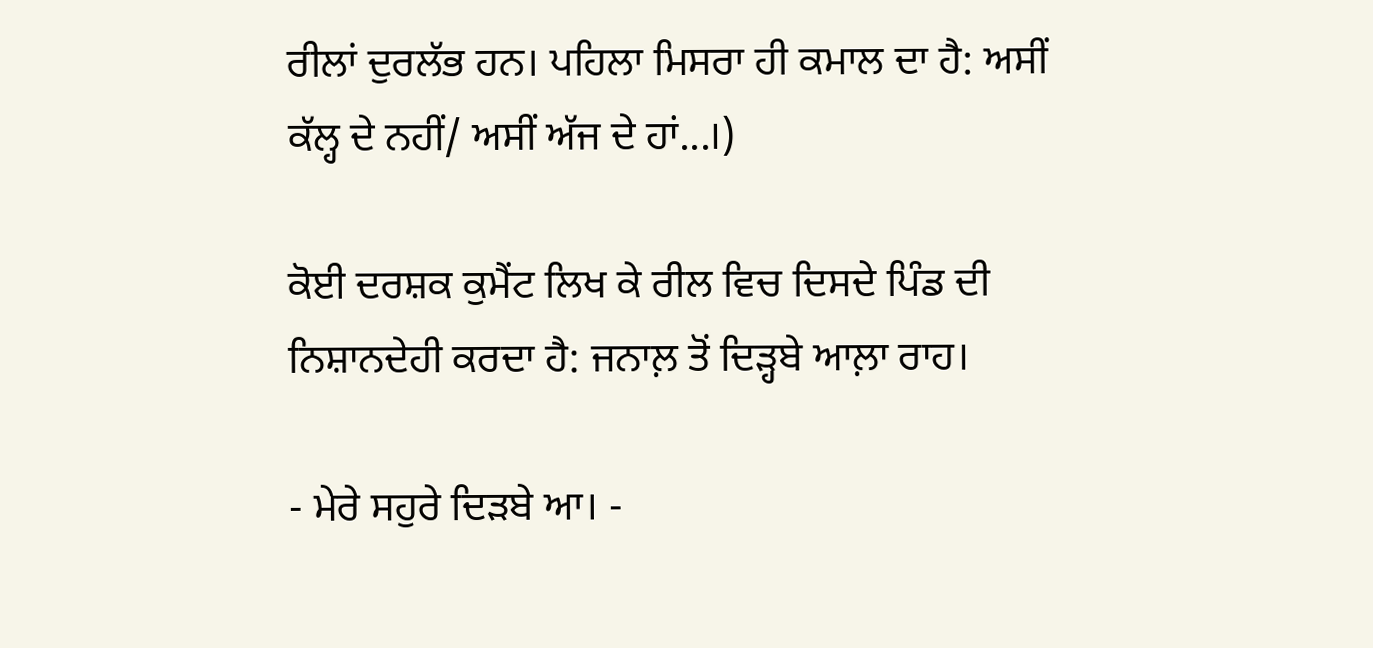ਰੀਲਾਂ ਦੁਰਲੱਭ ਹਨ। ਪਹਿਲਾ ਮਿਸਰਾ ਹੀ ਕਮਾਲ ਦਾ ਹੈ: ਅਸੀਂ ਕੱਲ੍ਹ ਦੇ ਨਹੀਂ/ ਅਸੀਂ ਅੱਜ ਦੇ ਹਾਂ...।)

ਕੋਈ ਦਰਸ਼ਕ ਕੁਮੈਂਟ ਲਿਖ ਕੇ ਰੀਲ ਵਿਚ ਦਿਸਦੇ ਪਿੰਡ ਦੀ ਨਿਸ਼ਾਨਦੇਹੀ ਕਰਦਾ ਹੈ: ਜਨਾਲ਼ ਤੋਂ ਦਿੜ੍ਹਬੇ ਆਲ਼ਾ ਰਾਹ।

- ਮੇਰੇ ਸਹੁਰੇ ਦਿੜਬੇ ਆ। -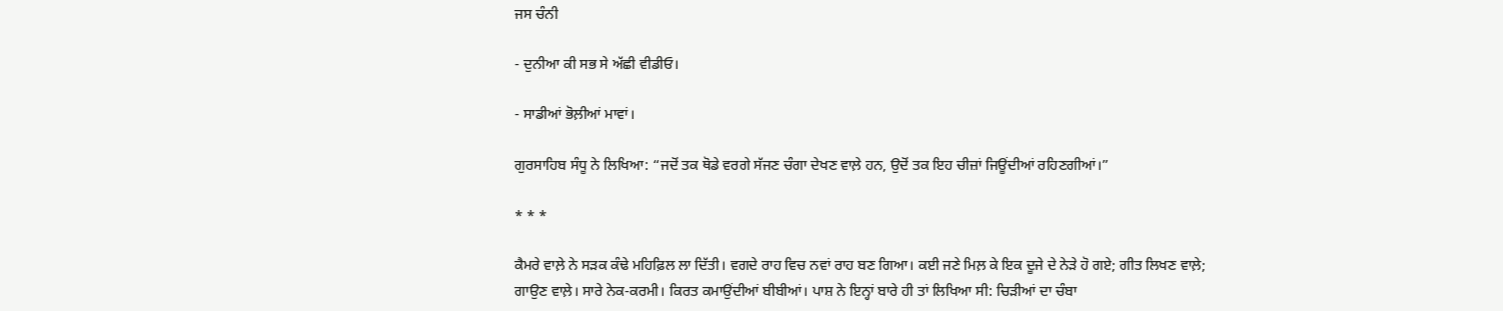ਜਸ ਚੰਨੀ

- ਦੁਨੀਆ ਕੀ ਸਭ ਸੇ ਅੱਛੀ ਵੀਡੀਓ।

- ਸਾਡੀਆਂ ਭੋਲ਼ੀਆਂ ਮਾਵਾਂ।

ਗੁਰਸਾਹਿਬ ਸੰਧੂ ਨੇ ਲਿਖਿਆ: “ਜਦੋਂ ਤਕ ਥੋਡੇ ਵਰਗੇ ਸੱਜਣ ਚੰਗਾ ਦੇਖਣ ਵਾਲ਼ੇ ਹਨ, ਉਦੋਂ ਤਕ ਇਹ ਚੀਜ਼ਾਂ ਜਿਊਂਦੀਆਂ ਰਹਿਣਗੀਆਂ।”

* * *

ਕੈਮਰੇ ਵਾਲ਼ੇ ਨੇ ਸੜਕ ਕੰਢੇ ਮਹਿਫ਼ਿਲ ਲਾ ਦਿੱਤੀ। ਵਗਦੇ ਰਾਹ ਵਿਚ ਨਵਾਂ ਰਾਹ ਬਣ ਗਿਆ। ਕਈ ਜਣੇ ਮਿਲ਼ ਕੇ ਇਕ ਦੂਜੇ ਦੇ ਨੇੜੇ ਹੋ ਗਏ; ਗੀਤ ਲਿਖਣ ਵਾਲ਼ੇ; ਗਾਉਣ ਵਾਲ਼ੇ। ਸਾਰੇ ਨੇਕ-ਕਰਮੀ। ਕਿਰਤ ਕਮਾਉਂਦੀਆਂ ਬੀਬੀਆਂ। ਪਾਸ਼ ਨੇ ਇਨ੍ਹਾਂ ਬਾਰੇ ਹੀ ਤਾਂ ਲਿਖਿਆ ਸੀ: ਚਿੜੀਆਂ ਦਾ ਚੰਬਾ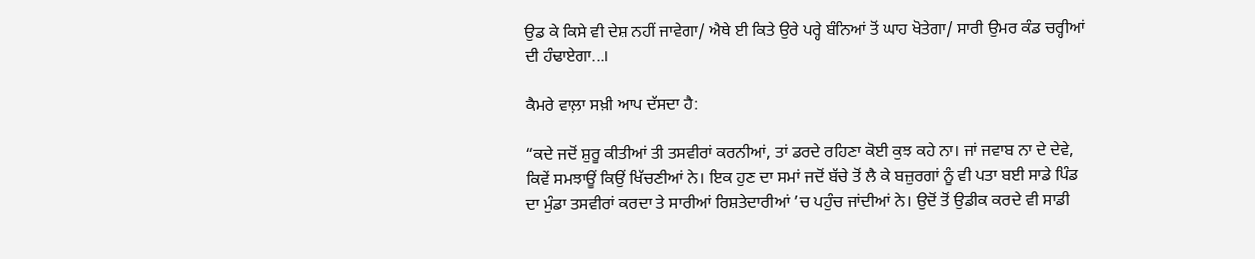ਉਡ ਕੇ ਕਿਸੇ ਵੀ ਦੇਸ਼ ਨਹੀਂ ਜਾਵੇਗਾ/ ਐਥੇ ਈ ਕਿਤੇ ਉਰੇ ਪਰ੍ਹੇ ਬੰਨਿਆਂ ਤੋਂ ਘਾਹ ਖੋਤੇਗਾ/ ਸਾਰੀ ਉਮਰ ਕੰਡ ਚਰ੍ਹੀਆਂ ਦੀ ਹੰਢਾਏਗਾ...।

ਕੈਮਰੇ ਵਾਲ਼ਾ ਸਖ਼ੀ ਆਪ ਦੱਸਦਾ ਹੈ:

“ਕਦੇ ਜਦੋਂ ਸ਼ੁਰੂ ਕੀਤੀਆਂ ਤੀ ਤਸਵੀਰਾਂ ਕਰਨੀਆਂ, ਤਾਂ ਡਰਦੇ ਰਹਿਣਾ ਕੋਈ ਕੁਝ ਕਹੇ ਨਾ। ਜਾਂ ਜਵਾਬ ਨਾ ਦੇ ਦੇਵੇ, ਕਿਵੇਂ ਸਮਝਾਊਂ ਕਿਉਂ ਖਿੱਚਣੀਆਂ ਨੇ। ਇਕ ਹੁਣ ਦਾ ਸਮਾਂ ਜਦੋਂ ਬੱਚੇ ਤੋਂ ਲੈ ਕੇ ਬਜ਼ੁਰਗਾਂ ਨੂੰ ਵੀ ਪਤਾ ਬਈ ਸਾਡੇ ਪਿੰਡ ਦਾ ਮੁੰਡਾ ਤਸਵੀਰਾਂ ਕਰਦਾ ਤੇ ਸਾਰੀਆਂ ਰਿਸ਼ਤੇਦਾਰੀਆਂ ’ਚ ਪਹੁੰਚ ਜਾਂਦੀਆਂ ਨੇ। ਉਦੋਂ ਤੋਂ ਉਡੀਕ ਕਰਦੇ ਵੀ ਸਾਡੀ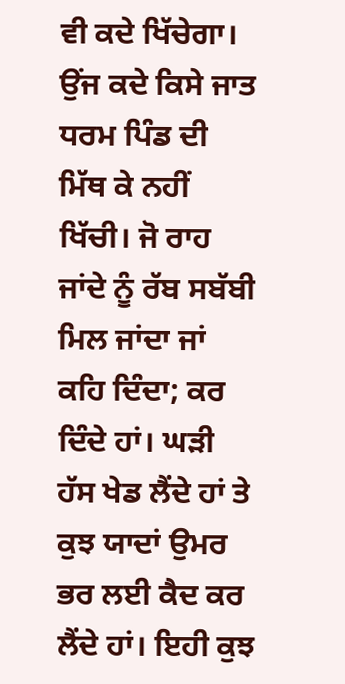ਵੀ ਕਦੇ ਖਿੱਚੇਗਾ। ਉਂਜ ਕਦੇ ਕਿਸੇ ਜਾਤ ਧਰਮ ਪਿੰਡ ਦੀ ਮਿੱਥ ਕੇ ਨਹੀਂ ਖਿੱਚੀ। ਜੋ ਰਾਹ ਜਾਂਦੇ ਨੂੰ ਰੱਬ ਸਬੱਬੀ ਮਿਲ ਜਾਂਦਾ ਜਾਂ ਕਹਿ ਦਿੰਦਾ; ਕਰ ਦਿੰਦੇ ਹਾਂ। ਘੜੀ ਹੱਸ ਖੇਡ ਲੈਂਦੇ ਹਾਂ ਤੇ ਕੁਝ ਯਾਦਾਂ ਉਮਰ ਭਰ ਲਈ ਕੈਦ ਕਰ ਲੈਂਦੇ ਹਾਂ। ਇਹੀ ਕੁਝ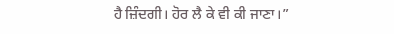ਹੈ ਜ਼ਿੰਦਗੀ। ਹੋਰ ਲੈ ਕੇ ਵੀ ਕੀ ਜਾਣਾ।”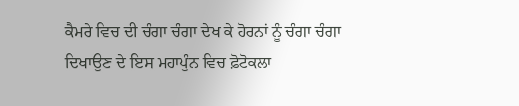ਕੈਮਰੇ ਵਿਚ ਦੀ ਚੰਗਾ ਚੰਗਾ ਦੇਖ ਕੇ ਹੋਰਨਾਂ ਨੂੰ ਚੰਗਾ ਚੰਗਾ ਦਿਖਾਉਣ ਦੇ ਇਸ ਮਹਾਪੁੰਨ ਵਿਚ ਫ਼ੋਟੋਕਲਾ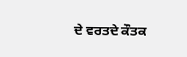ਦੇ ਵਰਤਦੇ ਕੌਤਕ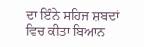ਦਾ ਇੰਨੇ ਸਹਿਜ ਸ਼ਬਦਾਂ ਵਿਚ ਕੀਤਾ ਬਿਆਨ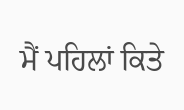ਮੈਂ ਪਹਿਲਾਂ ਕਿਤੇ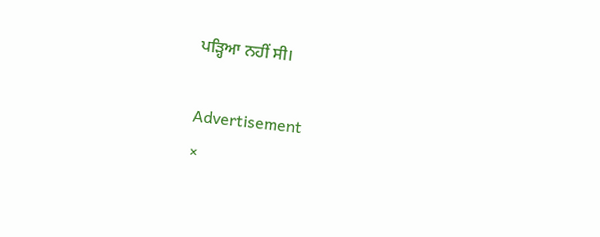ਪੜ੍ਹਿਆ ਨਹੀਂ ਸੀ।

Advertisement
×